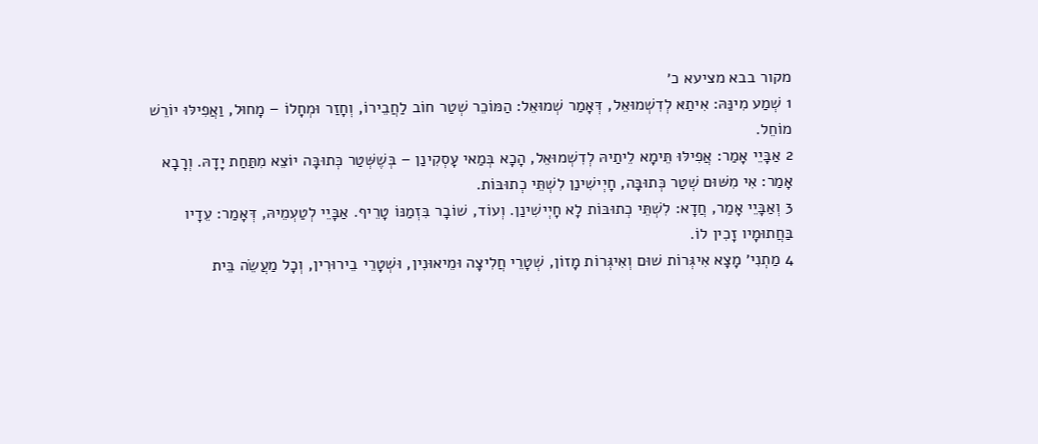מקור בבא מציעא כ׳
1 שְׁמַע מִינַּהּ: אִיתַאּ לְדִשְׁמוּאֵל, דְּאָמַר שְׁמוּאֵל: הַמּוֹכֵר שְׁטַר חוֹב לַחֲבֵירוֹ, וְחָזַר וּמְחָלוֹ – מָחוּל, וַאֲפִילּוּ יוֹרֵשׁ מוֹחֵל.
2 אַבָּיֵי אָמַר: אֲפִילּוּ תֵּימָא לֵיתַיהּ לְדִשְׁמוּאֵל, הָכָא בְּמַאי עָסְקִינַן – בְּשֶׁשְּׁטַר כְּתוּבָּה יוֹצֵא מִתַּחַת יָדָהּ. וְרָבָא אָמַר: אִי מִשּׁוּם שְׁטַר כְּתוּבָּה, חָיְישִׁינַן לִשְׁתֵּי כְתוּבּוֹת.
3 וְאַבָּיֵי אָמַר, חֲדָא: לִשְׁתֵּי כְתוּבּוֹת לָא חָיְישִׁינַן. וְעוֹד, שׁוֹבָר בִּזְמַנּוֹ טָרֵיף. אַבָּיֵי לְטַעְמֵיהּ, דְּאָמַר: עֵדָיו בַּחֲתוּמָיו זָכִין לוֹ.
4 מַתְנִי׳ מָצָא אִיגְּרוֹת שׁוּם וְאִיגְּרוֹת מָזוֹן, שְׁטָרֵי חֲלִיצָה וּמֵיאוּנִין, וּשְׁטָרֵי בֵירוּרִין, וְכׇל מַעֲשֵׂה בֵּית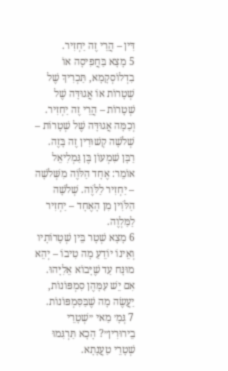דִּין – הֲרֵי זֶה יַחְזִיר.
5 מָצָא בַּחֲפִיסָה אוֹ בִדְלוֹסְקָמָא, תַּכְרִיךְ שֶׁל שְׁטָרוֹת אוֹ אֲגוּדָּה שֶׁל שְׁטָרוֹת – הֲרֵי זֶה יַחְזִיר. וְכַמָּה אֲגוּדָּה שֶׁל שְׁטָרוֹת – שְׁלֹשָׁה קְשׁוּרִין זֶה בָּזֶה. רַבָּן שִׁמְעוֹן בֶּן גַּמְלִיאֵל אוֹמֵר: אֶחָד הַלֹּוֶה מִשְּׁלֹשָׁה – יַחְזִיר לַלֹּוֶה. שְׁלֹשָׁה הַלֹּוִין מִן הָאֶחָד – יַחְזִיר לַמַּלְוֶה.
6 מָצָא שְׁטָר בֵּין שְׁטָרוֹתָיו וְאֵינוֹ יוֹדֵעַ מָה טִיבוֹ – יְהֵא מוּנָּח עַד שֶׁיָּבוֹא אֵלִיָּהוּ. אִם יֵשׁ עִמָּהֶן סִמְפּוֹנוֹת, יַעֲשֶׂה מָה שֶׁבַּסִּמְפּוֹנוֹת.
7 גְּמָ׳ מַאי ״שְׁטָרֵי בֵירוּרִין״? הָכָא תַּרְגִּמוּ שְׁטָרֵי טַעֲנָתָא.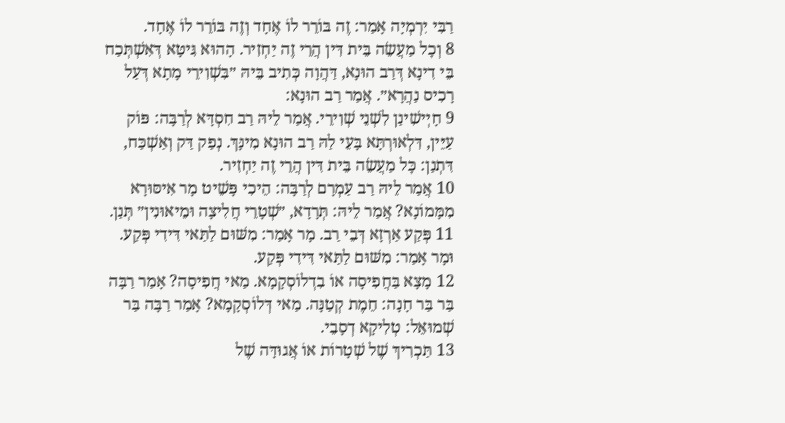רַבִּי יִרְמְיָה אָמַר: זֶה בּוֹרֵר לוֹ אֶחָד וְזֶה בּוֹרֵר לוֹ אֶחָד.
8 וְכׇל מַעֲשֵׂה בֵּית דִּין הֲרֵי זֶה יַחְזִיר. הָהוּא גִּיטָּא דְּאִשְׁתְּכַח בֵּי דִינָא דְּרַב הוּנָא, דַּהֲוָה כְּתִיב בֵּיהּ ״בִּשְׁוִירֵי מָתָא דְּעַל רָכִיס נַהֲרָא״. אֲמַר רַב הוּנָא:
9 חָיְישִׁינַן לִשְׁנֵי שְׁוִירֵי. אֲמַר לֵיהּ רַב חִסְדָּא לְרַבָּה: פּוֹק עַיֵּין, דִּלְאוּרְתָּא בָּעֵי לַהּ רַב הוּנָא מִינָּךְ. נְפַק דַּק וְאַשְׁכַּח, דִּתְנַן: כׇּל מַעֲשֵׂה בֵּית דִּין הֲרֵי זֶה יַחְזִיר.
10 אֲמַר לֵיהּ רַב עַמְרָם לְרַבָּה: הֵיכִי פָּשֵׁיט מָר אִיסּוּרָא מִמָּמוֹנָא? אֲמַר לֵיהּ: תְּרָדָא, ״שְׁטָרֵי חֲלִיצָה וּמֵיאוּנִין״ תְּנַן.
11 פְּקַע אַרְזָא דְּבֵי רַב. מָר אָמַר: מִשּׁוּם לַתַּאי דִּידִי פְּקַע. וּמָר אָמַר: מִשּׁוּם לַתַּאי דִּידִי פְּקַע.
12 מָצָא בַּחֲפִיסָה אוֹ בִדְלוֹסְקָמָא. מַאי חֲפִיסָה? אָמַר רַבָּה בַּר בַּר חָנָה: חֵמֶת קְטַנָּה. מַאי דְּלוֹסְקָמָא? אָמַר רַבָּה בַּר שְׁמוּאֵל: טְלִיקָא דְסָבֵי.
13 תַּכְרִיךְ שֶׁל שְׁטָרוֹת אוֹ אֲגוּדָּה שֶׁל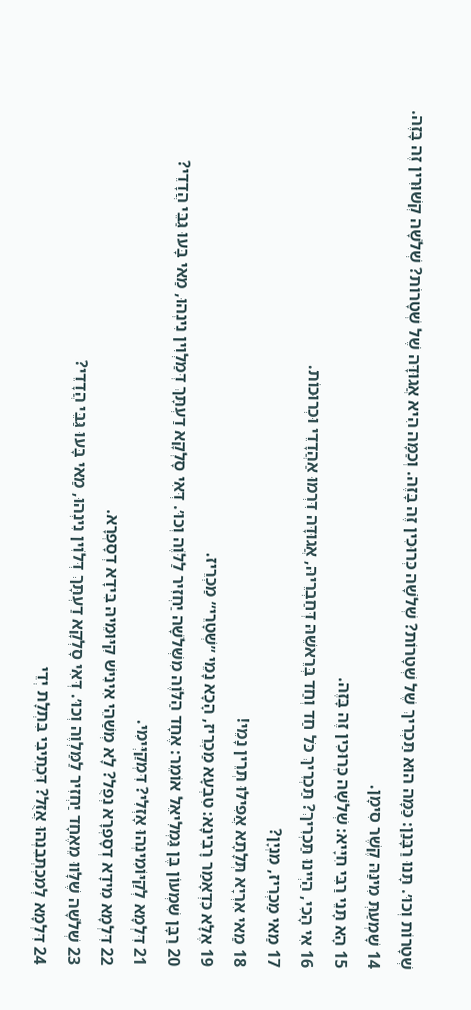שְׁטָרוֹת וְכוּ׳. תָּנוּ רַבָּנַן: כַּמָּה הוּא תַּכְרִיךְ שֶׁל שְׁטָרוֹת? שְׁלֹשָׁה כְּרוּכִין זֶה בָּזֶה. וְכַמָּה הִיא אֲגוּדָּה שֶׁל שְׁטָרוֹת? שְׁלֹשָׁה קְשׁוּרִין זֶה בָּזֶה.
14 שָׁמְעַתְּ מִינַּהּ קֶשֶׁר סִימָן.
15 הָא תָּנֵי רַבִּי חִיָּיא: שְׁלֹשָׁה כְּרוּכִין זֶה בָּזֶה.
16 אִי הָכִי, הַיְינוּ תַּכְרִיךְ? תַּכְרִיךְ כֹּל חַד וְחַד בְּרֵאשֵׁהּ דְּחַבְרֵיהּ, אֲגוּדָּה דִּרְמוּ אַהֲדָדֵי וּכְרוּכוֹת.
17 מַאי מַכְרִיז, מִנְיָן?
18 מַאי אִרְיָא תְּלָתָא אֲפִילּוּ תְּרֵין נָמֵי!
19 אֶלָּא כִּדְאָמַר רָבִינָא: טִבְעָא מַכְרֵיז, הָכָא נָמֵי ״שְׁטָרֵי״ מַכְרֵיז.
20 רַבָּן שִׁמְעוֹן בֶּן גַּמְלִיאֵל אוֹמֵר: אֶחָד הַלֹּוֶה מִשְּׁלֹשָׁה יַחְזִיר לַלֹּוֶה וְכוּ׳. דְּאִי סָלְקָא דַעְתָּךְ דְּמַלְוִין נִינְהוּ, מַאי בָּעוּ גַּבֵּי הֲדָדֵי?
21 דִּלְמָא לְקַיּוֹמִינְהוּ אָזְלִי? דִּמְקַיְּימִי.
22 דִּלְמָא מִידָא דְסָפְרָא נְפֻל? לָא מְשַׁהֵי אִינִישׁ קִיּוּמֵיהּ בִּידָא דְסָפְרָא.
23 שְׁלֹשָׁה שֶׁלָּווּ מֵאֶחָד יַחְזִיר לַמַּלְוֶה וְכוּ׳. דְּאִי סָלְקָא דַעְתָּךְ דְּלֹוִין נִינְהוּ, מַאי בָּעוּ גַּבֵּי הֲדָדֵי?
24 דִּלְמָא לְמִכְתְּבִנְהוּ אֲזֻל? דִּכְתִיבִי בִּתְלָת יְדֵי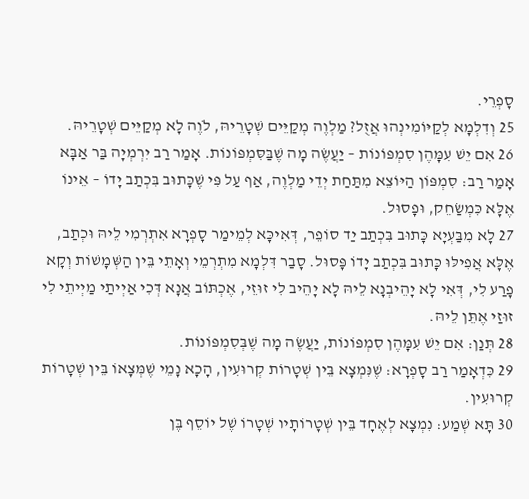סָפְרֵי.
25 וְדִלְמָא לְקַיּוֹמִינְהוּ אֲזֻל? מַלְוֶה מְקַיֵּים שְׁטָרֵיהּ, לֹוֶה לָא מְקַיֵּים שְׁטָרֵיהּ.
26 אִם יֵשׁ עִמָּהֶן סִמְפּוֹנוֹת – יַעֲשֶׂה מָה שֶׁבַּסִּמְפּוֹנוֹת. אָמַר רַב יִרְמְיָה בַּר אַבָּא אָמַר רַב: סִמְפּוֹן הַיּוֹצֵא מִתַּחַת יְדֵי מַלְוֶה, אַף עַל פִּי שֶׁכָּתוּב בִּכְתַב יָדוֹ – אֵינוֹ אֶלָּא כִּמְשַׂחֵק, וּפָסוּל.
27 לָא מִבַּעְיָא כָּתוּב בִּכְתַב יַד סוֹפֵר, דְּאִיכָּא לְמֵימַר סָפְרָא אִתְרְמִי לֵיהּ וּכְתַב, אֶלָּא אֲפִילּוּ כָּתוּב בִּכְתַב יָדוֹ פָּסוּל. סָבַר דִּלְמָא מִתְרְמֵי וְאָתֵי בֵּין הַשְּׁמָשׁוֹת וְקָא פָרַע לִי, דְּאִי לָא יָהֵיבְנָא לֵיהּ לָא יָהֵיב לִי זוּזֵי, אֶכְתּוֹב אֲנָא דְּכִי אַיְיתַי מַיְיתֵי לִי זוּזַי אֶתֵּן לֵיהּ.
28 תְּנַן: אִם יֵשׁ עִמָּהֶן סִמְפּוֹנוֹת, יַעֲשֶׂה מָה שֶׁבְּסִמְפּוֹנוֹת.
29 כִּדְאָמַר רַב סָפְרָא: שֶׁנִּמְצָא בֵּין שְׁטָרוֹת קְרוּעִין, הָכָא נָמֵי שֶׁמְּצָאוֹ בֵּין שְׁטָרוֹת קְרוּעִין.
30 תָּא שְׁמַע: נִמְצָא לְאֶחָד בֵּין שְׁטָרוֹתָיו שְׁטָרוֹ שֶׁל יוֹסֵף בֶּן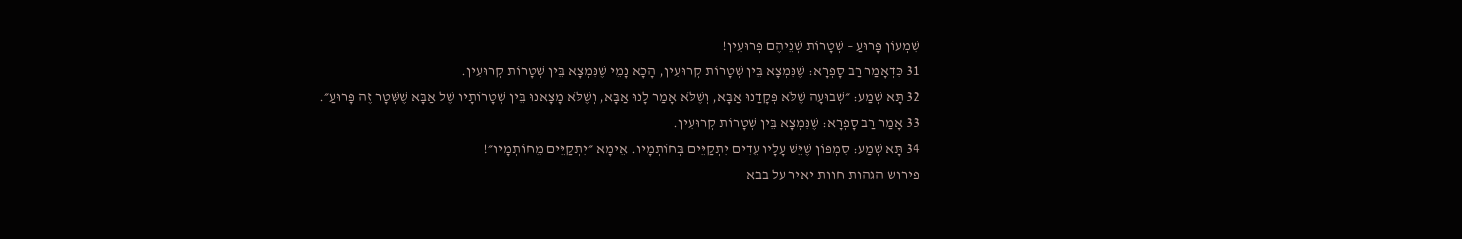שִׁמְעוֹן פָּרוּעַ – שְׁטָרוֹת שְׁנֵיהֶם פְּרוּעִין!
31 כִּדְאָמַר רַב סָפְרָא: שֶׁנִּמְצָא בֵּין שְׁטָרוֹת קְרוּעִין, הָכָא נָמֵי שֶׁנִּמְצָא בֵּין שְׁטָרוֹת קְרוּעִין.
32 תָּא שְׁמַע: ״שְׁבוּעָה שֶׁלֹּא פְּקָדַנוּ אַבָּא, וְשֶׁלֹּא אָמַר לָנוּ אַבָּא, וְשֶׁלֹּא מָצָאנוּ בֵּין שְׁטָרוֹתָיו שֶׁל אַבָּא שֶׁשְּׁטָר זֶה פָּרוּעַ״.
33 אָמַר רַב סָפְרָא: שֶׁנִּמְצָא בֵּין שְׁטָרוֹת קְרוּעִין.
34 תָּא שְׁמַע: סִמְפּוֹן שֶׁיֵּשׁ עָלָיו עֵדִים יִתְקַיֵּים בְּחוֹתְמָיו. אֵימָא ״יִתְקַיֵּים מֵחוֹתְמָיו״!
פירוש הגהות חוות יאיר על בבא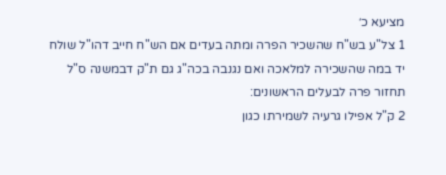מציעא כ׳
1 צל"ע בש"ח שהשכיר הפרה ומתה בעדים אם הש"ח חייב דהו"ל שולח יד במה שהשכירה למלאכה ואם נגנבה בכה"ג גם ת"ק דבמשנה ס"ל תחזור פרה לבעלים הראשונים:
2 ק"ל אפילו גרעיה לשמירתו כגון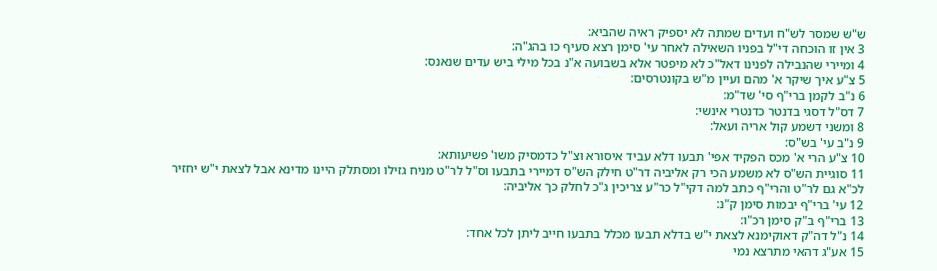ש"ש שמסר לש"ח ועדים שמתה לא יספיק ראיה שהביא:
3 אין זו הוכחה די"ל בפניו השאילה לאחר עי' סימן רצא סעיף כו בהג"ה:
4 ומיירי שהנבילה לפנינו דאל"כ לא מיפטר אלא בשבועה א"נ בכל מילי ביש עדים שנאנס:
5 צ"ע איך שיקר א' מהם ועיין מ"ש בקונטרסים:
6 נ"ב לקמן ברי"ף סי' שד"מ:
7 דס"ל דסגי בדנטר כדנטרי אינשי:
8 ומשני דשמע קול אריה ועאל:
9 נ"ב עי' בש"ס:
10 צ"ע הרי א' מכס הפקיד אפי' תבעו דלא עביד איסורא וצ"ל כדמסיק משו' פשיעותא:
11 סוגיית הש"ס לא משמע הכי רק אליביה דר"ט חילק הש"ס דמיירי בתבעו וס"ל לר"ט מניח גזילו ומסתלק היינו מדינא אבל לצאת י"ש יחזיר לכ"א גם לר"ט והרי"ף כתב למה דקי"ל כר"ע צריכין ג"כ לחלק כך אליביה:
12 עי' ברי"ף יבמות סימן ק"נ:
13 ברי"ף ב"ק סימן רכ"ו:
14 נ"ל דה"ק דאוקימנא לצאת י"ש בדלא תבעו מכלל בתבעו חייב ליתן לכל אחד:
15 אע"ג דהאי מתרצא נמי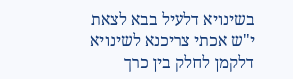בשינויא דלעיל בבא לצאת י"ש אכתי צריכנא לשינויא דלקמן לחלק בין כרך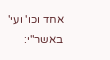אחד וכו' ועי' באשר"י: